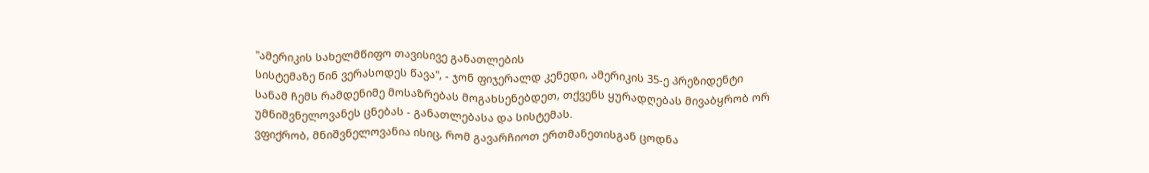"ამერიკის სახელმწიფო თავისივე განათლების
სისტემაზე წინ ვერასოდეს წავა", - ჯონ ფიჯერალდ კენედი, ამერიკის 35-ე პრეზიდენტი
სანამ ჩემს რამდენიმე მოსაზრებას მოგახსენებდეთ, თქვენს ყურადღებას მივაბყრობ ორ უმნიშვნელოვანეს ცნებას - განათლებასა და სისტემას.
ვფიქრობ, მნიშვნელოვანია ისიც, რომ გავარჩიოთ ერთმანეთისგან ცოდნა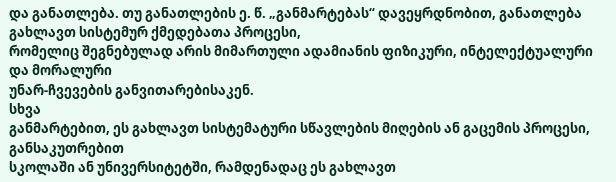და განათლება. თუ განათლების ე. წ. „განმარტებას“ დავეყრდნობით, განათლება გახლავთ სისტემურ ქმედებათა პროცესი,
რომელიც შეგნებულად არის მიმართული ადამიანის ფიზიკური, ინტელექტუალური და მორალური
უნარ-ჩვევების განვითარებისაკენ.
სხვა
განმარტებით, ეს გახლავთ სისტემატური სწავლების მიღების ან გაცემის პროცესი, განსაკუთრებით
სკოლაში ან უნივერსიტეტში, რამდენადაც ეს გახლავთ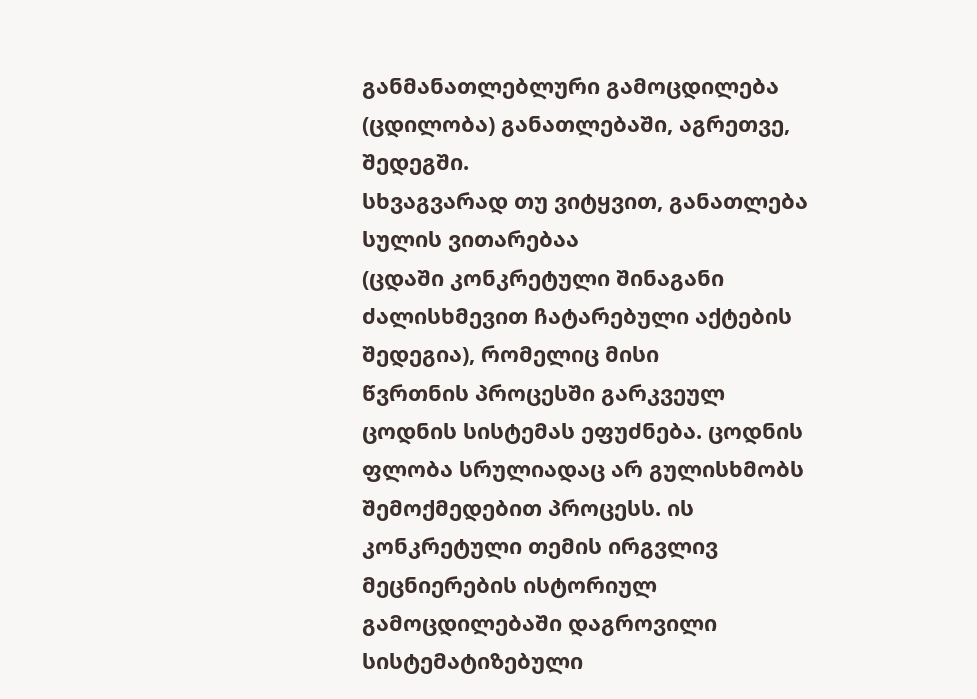განმანათლებლური გამოცდილება (ცდილობა) განათლებაში, აგრეთვე, შედეგში.
სხვაგვარად თუ ვიტყვით, განათლება სულის ვითარებაა
(ცდაში კონკრეტული შინაგანი ძალისხმევით ჩატარებული აქტების შედეგია), რომელიც მისი
წვრთნის პროცესში გარკვეულ ცოდნის სისტემას ეფუძნება. ცოდნის
ფლობა სრულიადაც არ გულისხმობს შემოქმედებით პროცესს. ის კონკრეტული თემის ირგვლივ მეცნიერების ისტორიულ გამოცდილებაში დაგროვილი სისტემატიზებული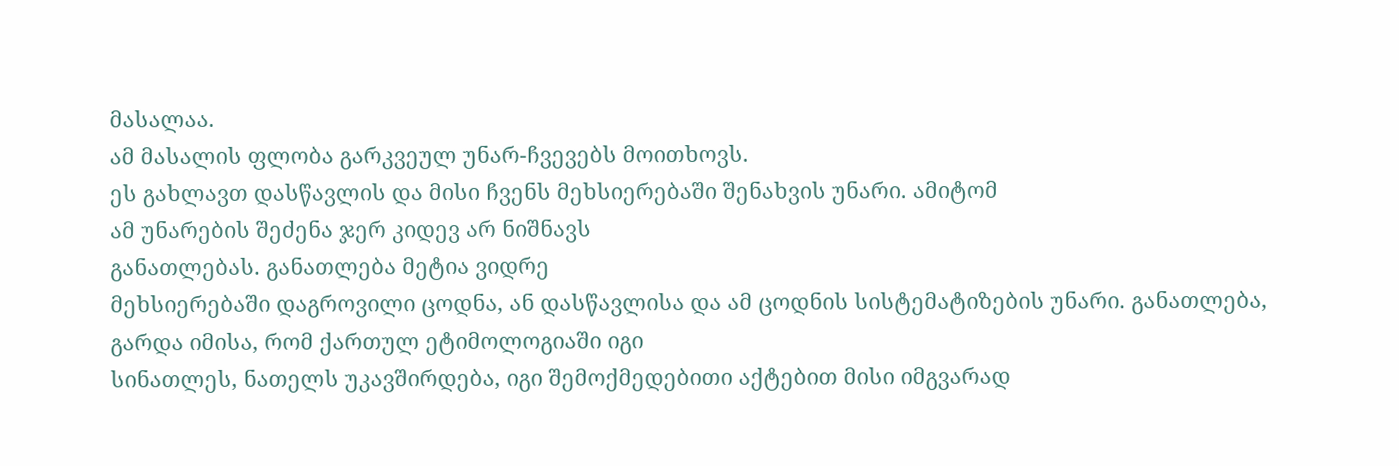მასალაა.
ამ მასალის ფლობა გარკვეულ უნარ-ჩვევებს მოითხოვს.
ეს გახლავთ დასწავლის და მისი ჩვენს მეხსიერებაში შენახვის უნარი. ამიტომ
ამ უნარების შეძენა ჯერ კიდევ არ ნიშნავს
განათლებას. განათლება მეტია ვიდრე
მეხსიერებაში დაგროვილი ცოდნა, ან დასწავლისა და ამ ცოდნის სისტემატიზების უნარი. განათლება,
გარდა იმისა, რომ ქართულ ეტიმოლოგიაში იგი
სინათლეს, ნათელს უკავშირდება, იგი შემოქმედებითი აქტებით მისი იმგვარად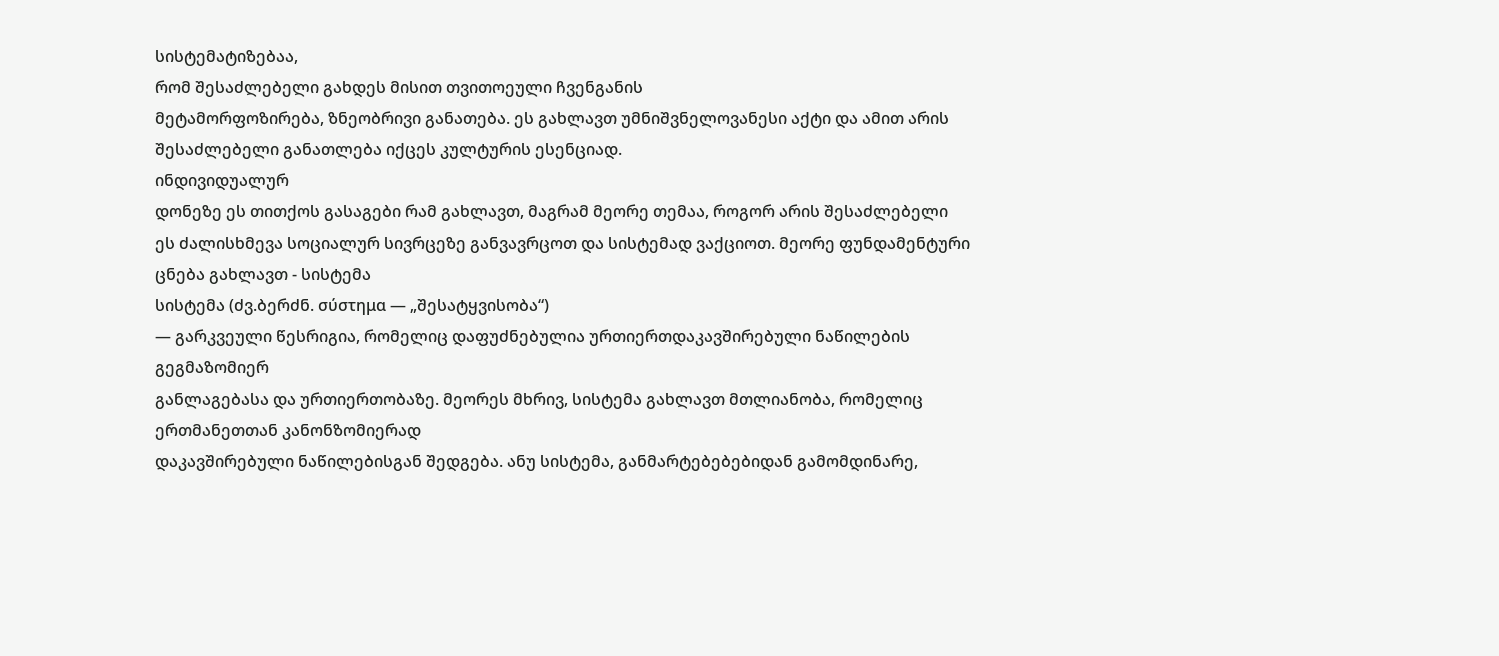სისტემატიზებაა,
რომ შესაძლებელი გახდეს მისით თვითოეული ჩვენგანის
მეტამორფოზირება, ზნეობრივი განათება. ეს გახლავთ უმნიშვნელოვანესი აქტი და ამით არის
შესაძლებელი განათლება იქცეს კულტურის ესენციად.
ინდივიდუალურ
დონეზე ეს თითქოს გასაგები რამ გახლავთ, მაგრამ მეორე თემაა, როგორ არის შესაძლებელი
ეს ძალისხმევა სოციალურ სივრცეზე განვავრცოთ და სისტემად ვაქციოთ. მეორე ფუნდამენტური ცნება გახლავთ - სისტემა
სისტემა (ძვ.ბერძნ. σύστημα — „შესატყვისობა“)
— გარკვეული წესრიგია, რომელიც დაფუძნებულია ურთიერთდაკავშირებული ნაწილების გეგმაზომიერ
განლაგებასა და ურთიერთობაზე. მეორეს მხრივ, სისტემა გახლავთ მთლიანობა, რომელიც ერთმანეთთან კანონზომიერად
დაკავშირებული ნაწილებისგან შედგება. ანუ სისტემა, განმარტებებებიდან გამომდინარე,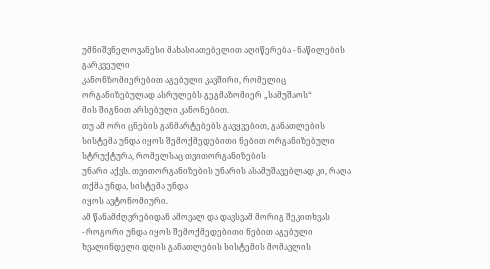უმნიშვნელოვანესი მახასიათებელით აღიწერება - ნაწილების გარკვეული
კანონზომიერებით აგებული კავშირი, რომელიც ორგანიზებულად ასრულებს გეგმაზომიერ „სამუშაოს“
მის შიგნით არსებული კანონებით.
თუ ამ ორი ცნების განმარტებებს გავყვებით, განათლების
სისტემა უნდა იყოს შემოქმედებითი ნებით ორგანიზებული სტრუქტურა, რომელსაც თვითორგანიზების
უნარი აქვს. თვითორგანიზების უნარის ასამუშავებლად კი, რაღა თქმა უნდა, სისტემა უნდა
იყოს ავტონომიური.
ამ წანამძღვრებიდან ამოვალ და დავსვამ მორიგ შეკითხვას
- როგორი უნდა იყოს შემოქმედებითი ნებით აგებული
ხვალინდელი დღის განათლების სისტემის მომავლის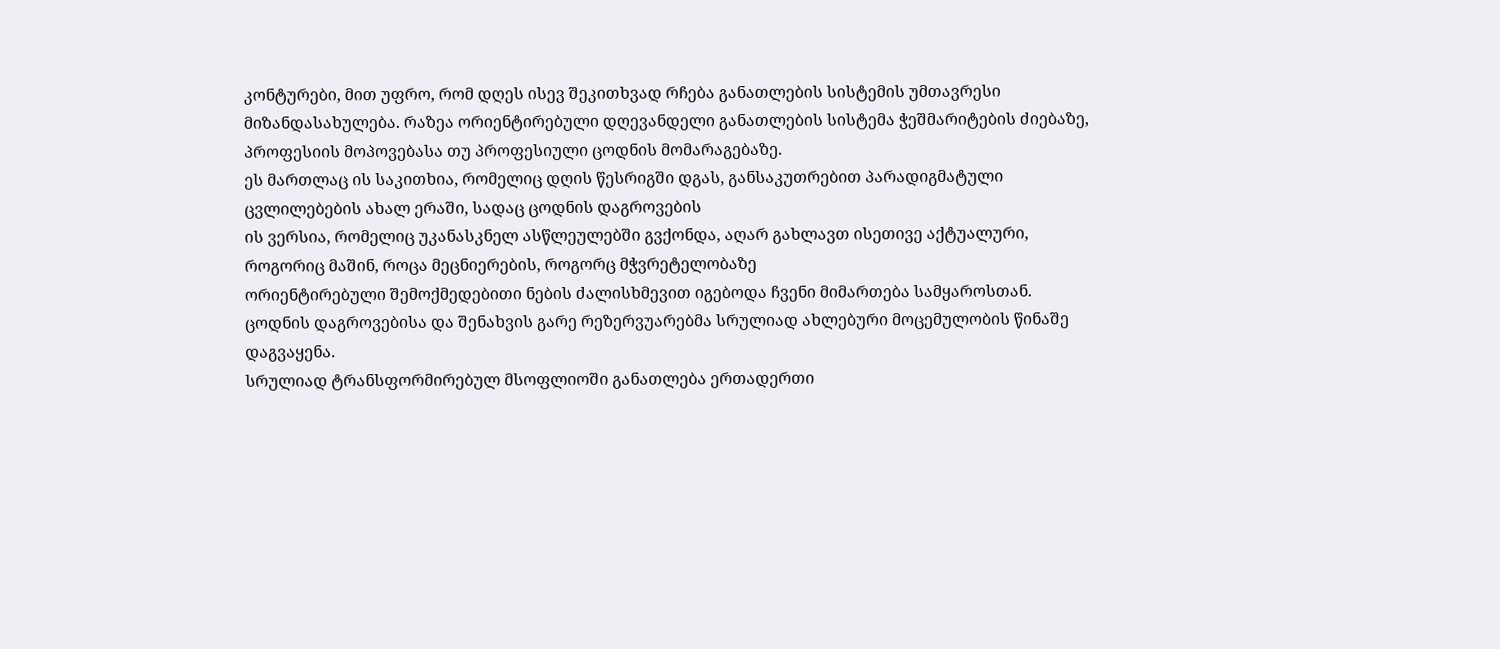კონტურები, მით უფრო, რომ დღეს ისევ შეკითხვად რჩება განათლების სისტემის უმთავრესი
მიზანდასახულება. რაზეა ორიენტირებული დღევანდელი განათლების სისტემა ჭეშმარიტების ძიებაზე, პროფესიის მოპოვებასა თუ პროფესიული ცოდნის მომარაგებაზე.
ეს მართლაც ის საკითხია, რომელიც დღის წესრიგში დგას, განსაკუთრებით პარადიგმატული
ცვლილებების ახალ ერაში, სადაც ცოდნის დაგროვების
ის ვერსია, რომელიც უკანასკნელ ასწლეულებში გვქონდა, აღარ გახლავთ ისეთივე აქტუალური,
როგორიც მაშინ, როცა მეცნიერების, როგორც მჭვრეტელობაზე
ორიენტირებული შემოქმედებითი ნების ძალისხმევით იგებოდა ჩვენი მიმართება სამყაროსთან.
ცოდნის დაგროვებისა და შენახვის გარე რეზერვუარებმა სრულიად ახლებური მოცემულობის წინაშე
დაგვაყენა.
სრულიად ტრანსფორმირებულ მსოფლიოში განათლება ერთადერთი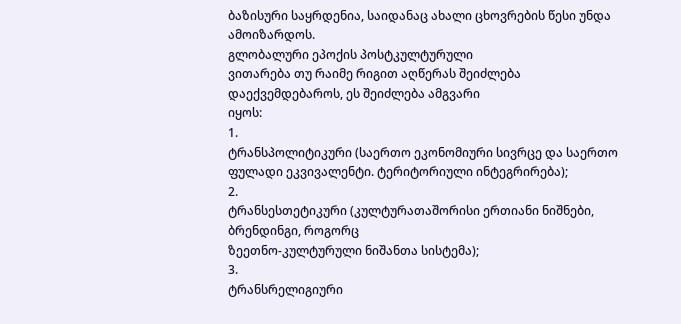ბაზისური საყრდენია, საიდანაც ახალი ცხოვრების წესი უნდა ამოიზარდოს.
გლობალური ეპოქის პოსტკულტურული
ვითარება თუ რაიმე რიგით აღწერას შეიძლება დაექვემდებაროს, ეს შეიძლება ამგვარი
იყოს:
1.
ტრანსპოლიტიკური (საერთო ეკონომიური სივრცე და საერთო ფულადი ეკვივალენტი. ტერიტორიული ინტეგრირება);
2.
ტრანსესთეტიკური (კულტურათაშორისი ერთიანი ნიშნები, ბრენდინგი, როგორც
ზეეთნო-კულტურული ნიშანთა სისტემა);
3.
ტრანსრელიგიური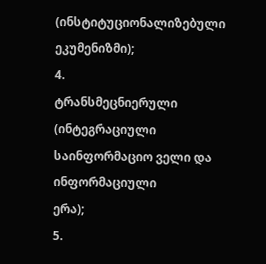(ინსტიტუციონალიზებული ეკუმენიზმი);
4.
ტრანსმეცნიერული (ინტეგრაციული საინფორმაციო ველი და ინფორმაციული
ერა);
5.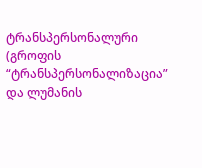ტრანსპერსონალური (გროფის “ტრანსპერსონალიზაცია” და ლუმანის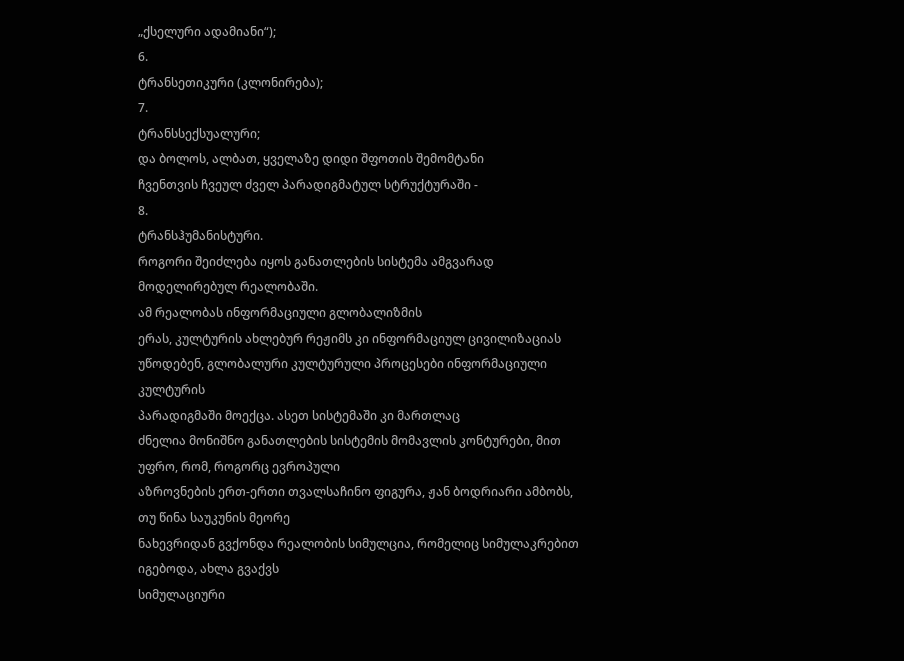„ქსელური ადამიანი“);
6.
ტრანსეთიკური (კლონირება);
7.
ტრანსსექსუალური;
და ბოლოს, ალბათ, ყველაზე დიდი შფოთის შემომტანი
ჩვენთვის ჩვეულ ძველ პარადიგმატულ სტრუქტურაში -
8.
ტრანსჰუმანისტური.
როგორი შეიძლება იყოს განათლების სისტემა ამგვარად მოდელირებულ რეალობაში.
ამ რეალობას ინფორმაციული გლობალიზმის
ერას, კულტურის ახლებურ რეჟიმს კი ინფორმაციულ ცივილიზაციას
უწოდებენ, გლობალური კულტურული პროცესები ინფორმაციული კულტურის
პარადიგმაში მოექცა. ასეთ სისტემაში კი მართლაც
ძნელია მონიშნო განათლების სისტემის მომავლის კონტურები, მით უფრო, რომ, როგორც ევროპული
აზროვნების ერთ-ერთი თვალსაჩინო ფიგურა, ჟან ბოდრიარი ამბობს, თუ წინა საუკუნის მეორე
ნახევრიდან გვქონდა რეალობის სიმულცია, რომელიც სიმულაკრებით იგებოდა, ახლა გვაქვს
სიმულაციური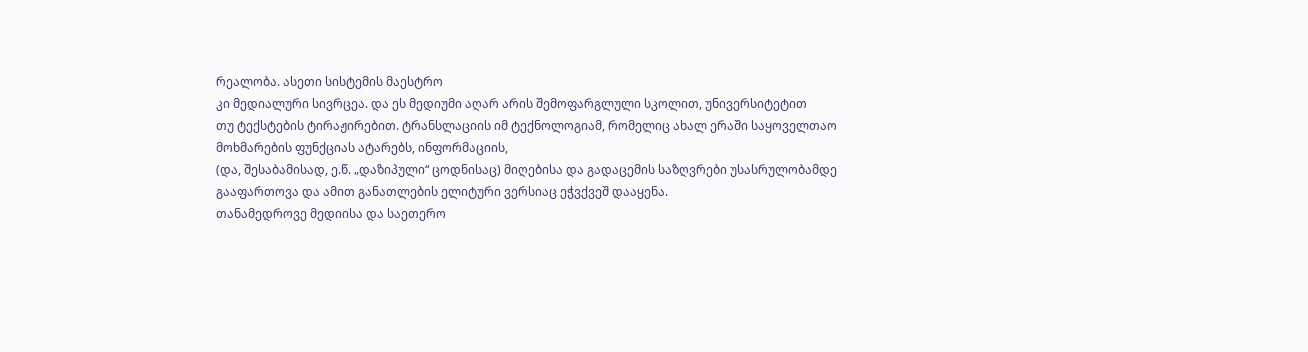რეალობა. ასეთი სისტემის მაესტრო
კი მედიალური სივრცეა. და ეს მედიუმი აღარ არის შემოფარგლული სკოლით, უნივერსიტეტით
თუ ტექსტების ტირაჟირებით. ტრანსლაციის იმ ტექნოლოგიამ, რომელიც ახალ ერაში საყოველთაო
მოხმარების ფუნქციას ატარებს, ინფორმაციის,
(და, შესაბამისად, ე.წ. „დაზიპული“ ცოდნისაც) მიღებისა და გადაცემის საზღვრები უსასრულობამდე
გააფართოვა და ამით განათლების ელიტური ვერსიაც ეჭვქვეშ დააყენა.
თანამედროვე მედიისა და საეთერო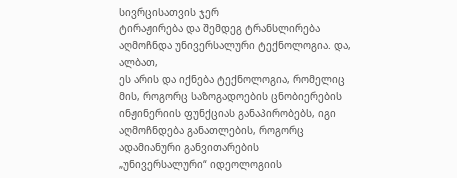სივრცისათვის ჯერ
ტირაჟირება და შემდეგ ტრანსლირება აღმოჩნდა უნივერსალური ტექნოლოგია. და, ალბათ,
ეს არის და იქნება ტექნოლოგია, რომელიც მის, როგორც საზოგადოების ცნობიერების
ინჟინერიის ფუნქციას განაპირობებს, იგი აღმოჩნდება განათლების, როგორც ადამიანური განვითარების
„უნივერსალური“ იდეოლოგიის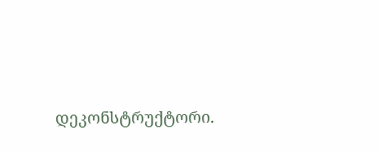დეკონსტრუქტორი.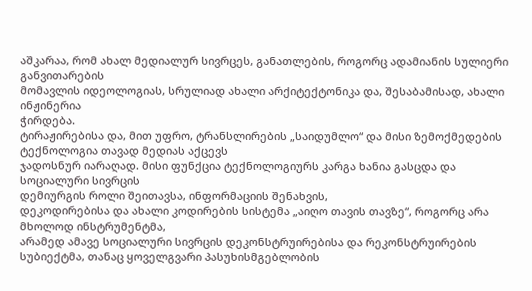აშკარაა, რომ ახალ მედიალურ სივრცეს, განათლების, როგორც ადამიანის სულიერი განვითარების
მომავლის იდეოლოგიას, სრულიად ახალი არქიტექტონიკა და, შესაბამისად, ახალი ინჟინერია
ჭირდება.
ტირაჟირებისა და, მით უფრო, ტრანსლირების „საიდუმლო“ და მისი ზემოქმედების ტექნოლოგია თავად მედიას აქცევს
ჯადოსნურ იარაღად. მისი ფუნქცია ტექნოლოგიურს კარგა ხანია გასცდა და სოციალური სივრცის
დემიურგის როლი შეითავსა, ინფორმაციის შენახვის,
დეკოდირებისა და ახალი კოდირების სისტემა „აიღო თავის თავზე“, როგორც არა მხოლოდ ინსტრუმენტმა,
არამედ ამავე სოციალური სივრცის დეკონსტრუირებისა და რეკონსტრუირების სუბიექტმა, თანაც ყოველგვარი პასუხისმგებლობის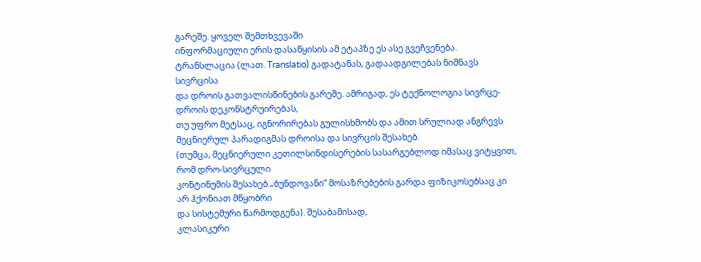გარეშე. ყოველ შემთხვევაში
ინფორმაციული ერის დასაწყისის ამ ეტაპზე ეს ასე გვეჩვენება.
ტრანსლაცია (ლათ. Translatio) გადატანას, გადაადგილებას ნიშნავს სივრცისა
და დროის გათვალისწინების გარეშე. ამრიგად, ეს ტექნოლოგია სივრცე-დროის დეკონსტრუირებას,
თუ უფრო მეტსაც, იგნორირებას გულისხმობს და ამით სრულიად ანგრევს მეცნიერულ პარადიგმას დროისა და სივრცის შესახებ.
(თუმცა, მეცნიერული კეთილსინდისერების სასარგებლოდ იმასაც ვიტყვით, რომ დრო-სივრცული
კონტინუმის შესახებ „ბუნდოვანი“ მოსაზრებების გარდა ფიზიკოსებსაც კი არ ჰქონიათ მწყობრი
და სისტემური წარმოდგენა). შესაბამისად,
კლასიკური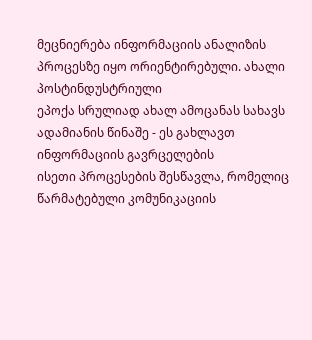მეცნიერება ინფორმაციის ანალიზის პროცესზე იყო ორიენტირებული. ახალი პოსტინდუსტრიული
ეპოქა სრულიად ახალ ამოცანას სახავს ადამიანის წინაშე - ეს გახლავთ ინფორმაციის გავრცელების
ისეთი პროცესების შესწავლა, რომელიც წარმატებული კომუნიკაციის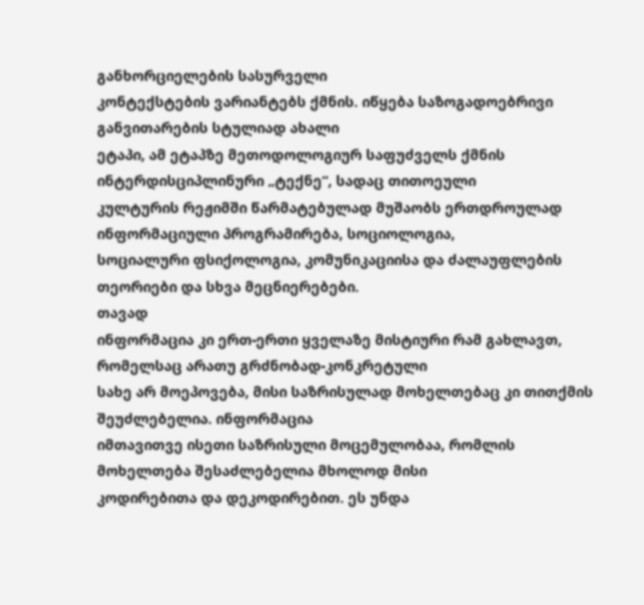განხორციელების სასურველი
კონტექსტების ვარიანტებს ქმნის. იწყება საზოგადოებრივი განვითარების სტულიად ახალი
ეტაპი, ამ ეტაპზე მეთოდოლოგიურ საფუძველს ქმნის ინტერდისციპლინური „ტექნე“, სადაც თითოეული
კულტურის რეჟიმში წარმატებულად მუშაობს ერთდროულად ინფორმაციული პროგრამირება, სოციოლოგია,
სოციალური ფსიქოლოგია, კომუნიკაციისა და ძალაუფლების თეორიები და სხვა მეცნიერებები.
თავად
ინფორმაცია კი ერთ-ერთი ყველაზე მისტიური რამ გახლავთ, რომელსაც არათუ გრძნობად-კონკრეტული
სახე არ მოეპოვება, მისი საზრისულად მოხელთებაც კი თითქმის შეუძლებელია. ინფორმაცია
იმთავითვე ისეთი საზრისული მოცემულობაა, რომლის მოხელთება შესაძლებელია მხოლოდ მისი
კოდირებითა და დეკოდირებით. ეს უნდა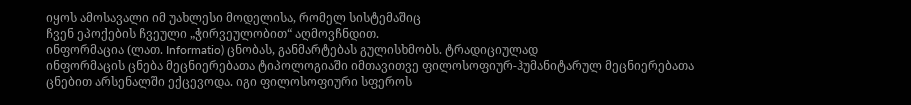იყოს ამოსავალი იმ უახლესი მოდელისა, რომელ სისტემაშიც
ჩვენ ეპოქების ჩვეული „ჭირვეულობით“ აღმოვჩნდით.
ინფორმაცია (ლათ. Informatio) ცნობას, განმარტებას გულისხმობს. ტრადიციულად
ინფორმაცის ცნება მეცნიერებათა ტიპოლოგიაში იმთავითვე ფილოსოფიურ-ჰუმანიტარულ მეცნიერებათა
ცნებით არსენალში ექცევოდა. იგი ფილოსოფიური სფეროს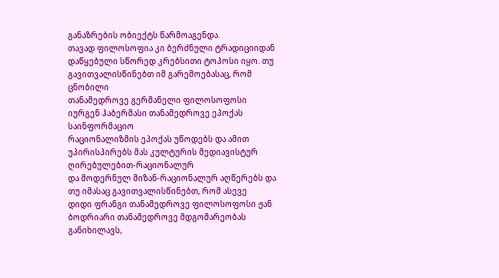განაზრების ობიექტს წარმოაგენდა.
თავად ფილოსოფია კი ბერძნული ტრადიციიდან დაწყებული სწორედ კრებსითი ტოპოსი იყო. თუ გავითვალისწინებთ იმ გარემოებასაც, რომ ცნობილი
თანამედროვე გერმანელი ფილოსოფოსი იურგენ ჰაბერმასი თანამედროვე ეპოქას საინფორმაციო
რაციონალიზმის ეპოქას უწოდებს და ამით უპირისპირებს მას კულტურის მედიავისტურ ღირებულებით-რაციონალურ
და მოდერნულ მიზან-რაციონალურ აღწერებს და
თუ იმასაც გავითვალისწინებთ, რომ ასევე
დიდი ფრანგი თანამედროვე ფილოსოფოსი ჟან ბოდრიარი თანამედროვე მდგომარეობას განიხილავს,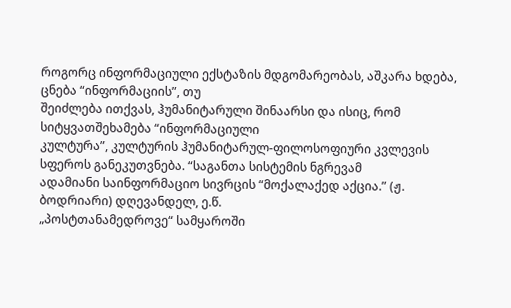როგორც ინფორმაციული ექსტაზის მდგომარეობას, აშკარა ხდება, ცნება “ინფორმაციის”, თუ
შეიძლება ითქვას, ჰუმანიტარული შინაარსი და ისიც, რომ სიტყვათშეხამება “ინფორმაციული
კულტურა”, კულტურის ჰუმანიტარულ-ფილოსოფიური კვლევის სფეროს განეკუთვნება. “საგანთა სისტემის ნგრევამ
ადამიანი საინფორმაციო სივრცის “მოქალაქედ აქცია.” (ჟ. ბოდრიარი) დღევანდელ, ე.წ.
„პოსტთანამედროვე“ სამყაროში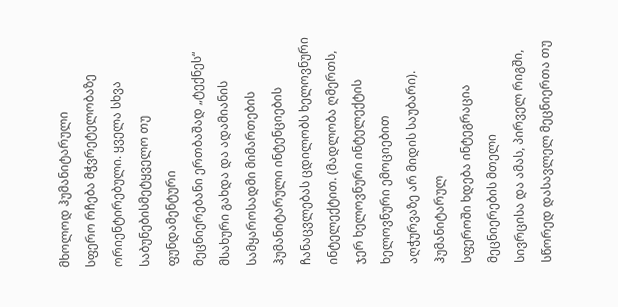მხოლოდ ჰუმანიტარული
სფერო რჩება მჭვრეტელობაზე ორიენტირებული. ყველა სხვა საბუნებისმეტყველო თუ ფუნდამენტური
მეცნიერებანი ერთბაშად „ტექნეს“ მსახური გახდა და ადამიანის სამყაროსადმი მიმართების
ჰუმანიტარული ინტენციების ჩანაცვლებას ცდილობს ხელოვნური ინტელექტით. (მადლობა ღმერთს,
ჯერ ხელოვნური ინტელექტის ხელოვნური ემოციებით
აღჭურვაზე არ მიდის საუბარი). ჰუმანიტარულ
სფეროში ხდება ინტეგრაცია მეცნიერების მთელი
სივრცისა და ამას, პირველ რიგში, სწორედ დასავლელ მეცნიერთა თუ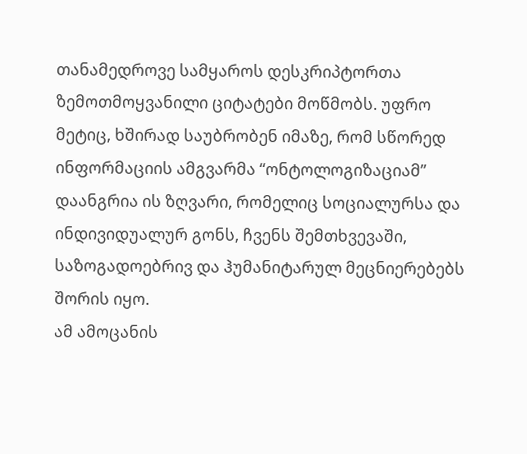თანამედროვე სამყაროს დესკრიპტორთა
ზემოთმოყვანილი ციტატები მოწმობს. უფრო მეტიც, ხშირად საუბრობენ იმაზე, რომ სწორედ
ინფორმაციის ამგვარმა “ონტოლოგიზაციამ” დაანგრია ის ზღვარი, რომელიც სოციალურსა და
ინდივიდუალურ გონს, ჩვენს შემთხვევაში, საზოგადოებრივ და ჰუმანიტარულ მეცნიერებებს
შორის იყო.
ამ ამოცანის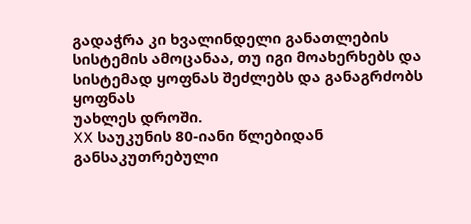გადაჭრა კი ხვალინდელი განათლების
სისტემის ამოცანაა, თუ იგი მოახერხებს და სისტემად ყოფნას შეძლებს და განაგრძობს ყოფნას
უახლეს დროში.
XX საუკუნის 80-იანი წლებიდან განსაკუთრებული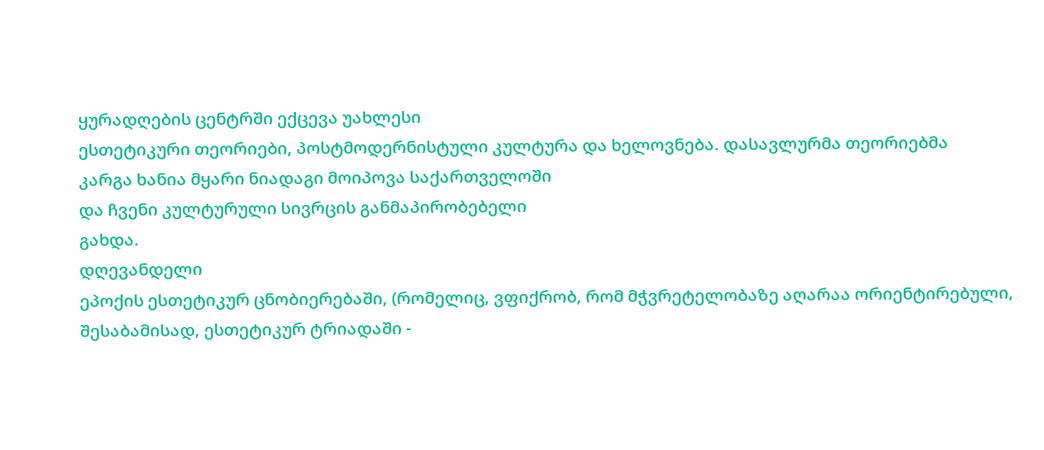ყურადღების ცენტრში ექცევა უახლესი
ესთეტიკური თეორიები, პოსტმოდერნისტული კულტურა და ხელოვნება. დასავლურმა თეორიებმა
კარგა ხანია მყარი ნიადაგი მოიპოვა საქართველოში
და ჩვენი კულტურული სივრცის განმაპირობებელი
გახდა.
დღევანდელი
ეპოქის ესთეტიკურ ცნობიერებაში, (რომელიც, ვფიქრობ, რომ მჭვრეტელობაზე აღარაა ორიენტირებული,
შესაბამისად, ესთეტიკურ ტრიადაში -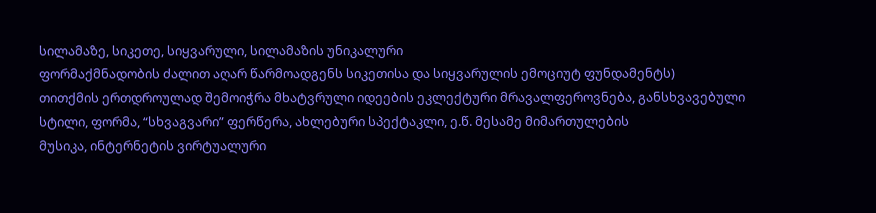სილამაზე, სიკეთე, სიყვარული, სილამაზის უნიკალური
ფორმაქმნადობის ძალით აღარ წარმოადგენს სიკეთისა და სიყვარულის ემოციუტ ფუნდამენტს)
თითქმის ერთდროულად შემოიჭრა მხატვრული იდეების ეკლექტური მრავალფეროვნება, განსხვავებული
სტილი, ფორმა, “სხვაგვარი” ფერწერა, ახლებური სპექტაკლი, ე.წ. მესამე მიმართულების
მუსიკა, ინტერნეტის ვირტუალური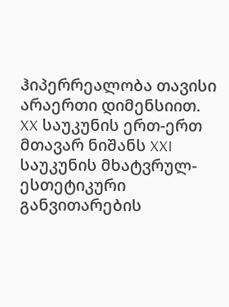ჰიპერრეალობა თავისი არაერთი დიმენსიით.
XX საუკუნის ერთ-ერთ მთავარ ნიშანს XXI საუკუნის მხატვრულ-ესთეტიკური განვითარების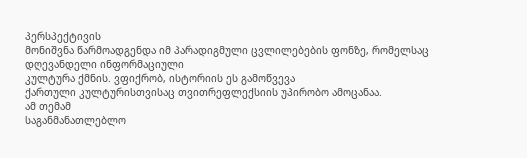პერსპექტივის
მონიშვნა წარმოადგენდა იმ პარადიგმული ცვლილებების ფონზე, რომელსაც დღევანდელი ინფორმაციული
კულტურა ქმნის. ვფიქრობ, ისტორიის ეს გამოწვევა
ქართული კულტურისთვისაც თვითრეფლექსიის უპირობო ამოცანაა.
ამ თემამ
საგანმანათლებლო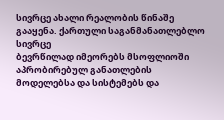სივრცე ახალი რეალობის წინაშე გააყენა. ქართული საგანმანათლებლო სივრცე
ბევრწილად იმეორებს მსოფლიოში აპრობირებულ განათლების მოდელებსა და სისტემებს და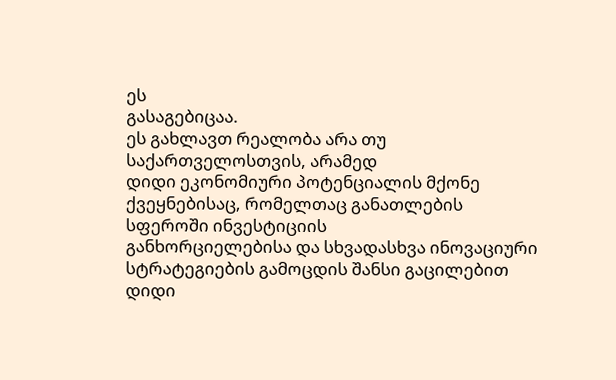ეს
გასაგებიცაა.
ეს გახლავთ რეალობა არა თუ საქართველოსთვის, არამედ
დიდი ეკონომიური პოტენციალის მქონე ქვეყნებისაც, რომელთაც განათლების სფეროში ინვესტიციის
განხორციელებისა და სხვადასხვა ინოვაციური სტრატეგიების გამოცდის შანსი გაცილებით დიდი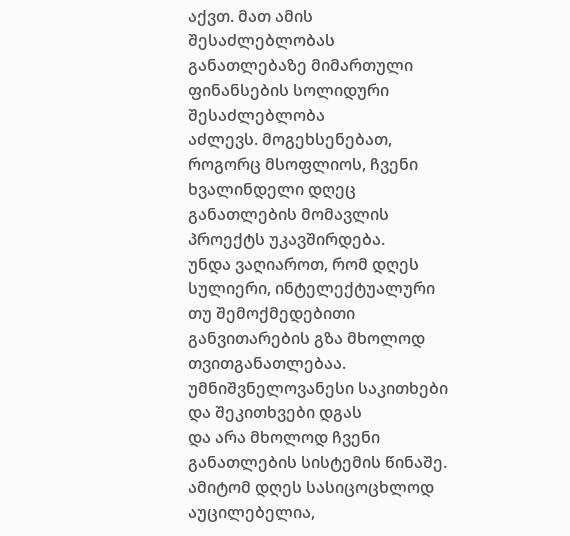აქვთ. მათ ამის შესაძლებლობას განათლებაზე მიმართული ფინანსების სოლიდური შესაძლებლობა
აძლევს. მოგეხსენებათ, როგორც მსოფლიოს, ჩვენი ხვალინდელი დღეც განათლების მომავლის
პროექტს უკავშირდება.
უნდა ვაღიაროთ, რომ დღეს სულიერი, ინტელექტუალური
თუ შემოქმედებითი განვითარების გზა მხოლოდ თვითგანათლებაა.
უმნიშვნელოვანესი საკითხები და შეკითხვები დგას
და არა მხოლოდ ჩვენი განათლების სისტემის წინაშე. ამიტომ დღეს სასიცოცხლოდ აუცილებელია,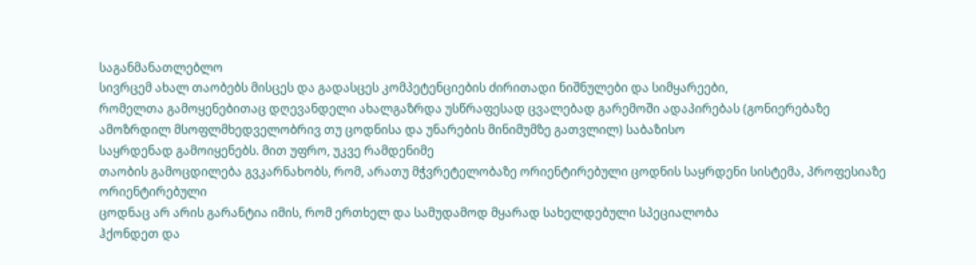საგანმანათლებლო
სივრცემ ახალ თაობებს მისცეს და გადასცეს კომპეტენციების ძირითადი ნიშნულები და სიმყარეები,
რომელთა გამოყენებითაც დღევანდელი ახალგაზრდა უსწრაფესად ცვალებად გარემოში ადაპირებას (გონიერებაზე ამოზრდილ მსოფლმხედველობრივ თუ ცოდნისა და უნარების მინიმუმზე გათვლილ) საბაზისო
საყრდენად გამოიყენებს. მით უფრო, უკვე რამდენიმე
თაობის გამოცდილება გვკარნახობს, რომ, არათუ მჭვრეტელობაზე ორიენტირებული ცოდნის საყრდენი სისტემა, პროფესიაზე ორიენტირებული
ცოდნაც არ არის გარანტია იმის, რომ ერთხელ და სამუდამოდ მყარად სახელდებული სპეციალობა
ჰქონდეთ და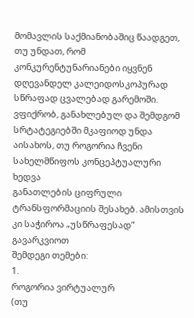მომავლის საქმიანობაშიც წაადგეთ, თუ უნდათ, რომ კონკურენტუნარიანები იყვნენ
დღევანდელ კალეიდოსკოპურად სწრაფად ცვალებად გარემოში.
ვფიქრობ, განახლებულ და შემდგომ
სრტატეგიებში მკაფიოდ უნდა აისახოს, თუ როგორია ჩვენი სახელმწიფოს კონცეპტუალური ხედვა
განათლების ციფრული ტრანსფორმაციის შესახებ. ამისთვის კი საჭიროა „უსწრაფესად“ გავარკვიოთ
შემდეგი თემები:
1.
როგორია ვირტუალურ
(თუ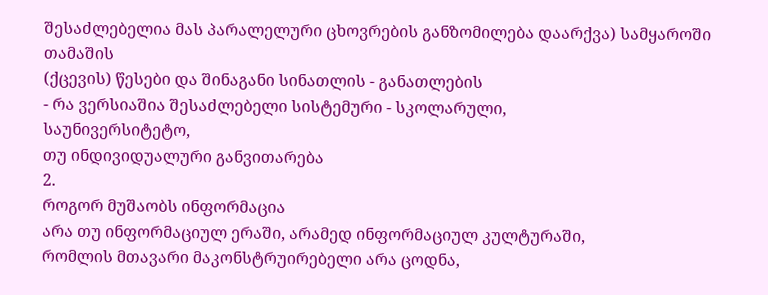შესაძლებელია მას პარალელური ცხოვრების განზომილება დაარქვა) სამყაროში თამაშის
(ქცევის) წესები და შინაგანი სინათლის - განათლების
- რა ვერსიაშია შესაძლებელი სისტემური - სკოლარული,
საუნივერსიტეტო,
თუ ინდივიდუალური განვითარება
2.
როგორ მუშაობს ინფორმაცია
არა თუ ინფორმაციულ ერაში, არამედ ინფორმაციულ კულტურაში,
რომლის მთავარი მაკონსტრუირებელი არა ცოდნა,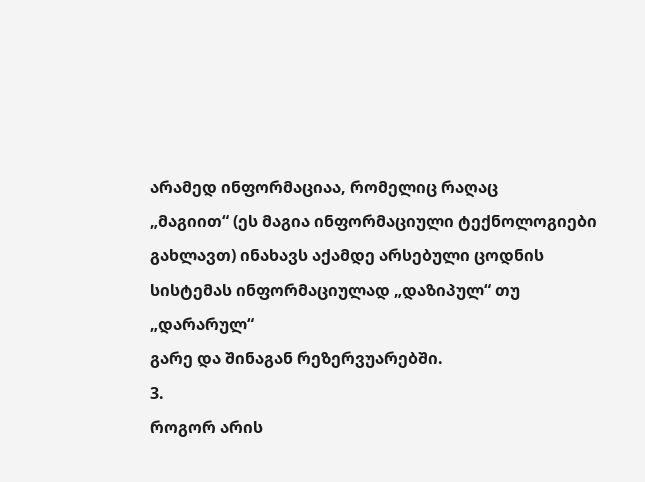არამედ ინფორმაციაა, რომელიც რაღაც
„მაგიით“ (ეს მაგია ინფორმაციული ტექნოლოგიები გახლავთ) ინახავს აქამდე არსებული ცოდნის სისტემას ინფორმაციულად „დაზიპულ“ თუ „დარარულ“
გარე და შინაგან რეზერვუარებში.
3.
როგორ არის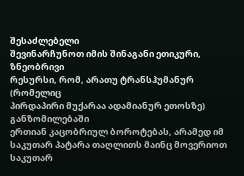შესაძლებელი
შევინარჩუნოთ იმის შინაგანი ეთიკური, ზნეობრივი
რესურსი, რომ, არათუ ტრანსჰუმანურ (რომელიც
პირდაპირი მუქარაა ადამიანურ ეთოსზე) განზომილებაში
ერთიან კაცობრიულ ბოროტებას, არამედ იმ საკუთარ პატარა თაღლითს მაინც მოვერიოთ საკუთარ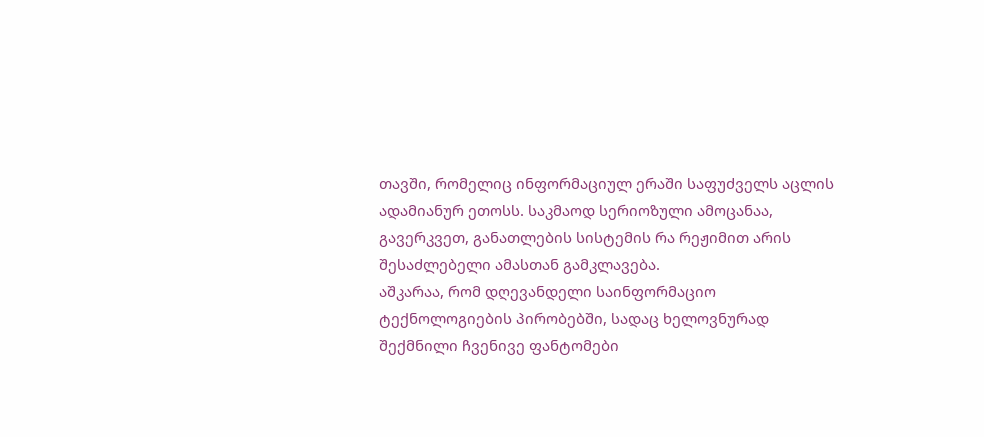თავში, რომელიც ინფორმაციულ ერაში საფუძველს აცლის
ადამიანურ ეთოსს. საკმაოდ სერიოზული ამოცანაა,
გავერკვეთ, განათლების სისტემის რა რეჟიმით არის შესაძლებელი ამასთან გამკლავება.
აშკარაა, რომ დღევანდელი საინფორმაციო
ტექნოლოგიების პირობებში, სადაც ხელოვნურად
შექმნილი ჩვენივე ფანტომები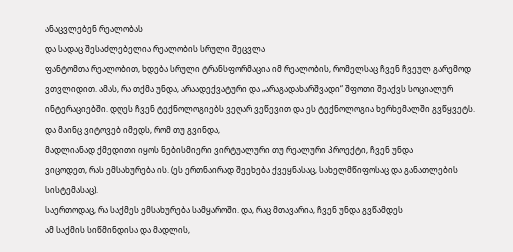ანაცვლებენ რეალობას
და სადაც შესაძლებელია რეალობის სრული შეცვლა
ფანტომთა რეალობით, ხდება სრული ტრანსფორმაცია იმ რეალობის, რომელსაც ჩვენ ჩვეულ გარემოდ
ვთვლიდით. ამას, რა თქმა უნდა, არაადექვატური და „არაგადახარშვადი“ შფოთი შეაქვს სოციალურ
ინტერაციებში. დღეს ჩვენ ტექნოლოგიებს ვეღარ ვეწევით და ეს ტექნოლოგია ხერხემალში გვწყვეტს.
და მაინც ვიტოვებ იმედს, რომ თუ გვინდა,
მადლიანად ქმედითი იყოს ნებისმიერი ვირტუალური თუ რეალური პროექტი, ჩვენ უნდა
ვიცოდეთ, რას ემსახურება ის. (ეს ერთნაირად შეეხება ქვეყნასაც, სახელმწიფოსაც და განათლების სისტემასაც).
საერთოდაც, რა საქმეს ემსახურება სამყაროში. და, რაც მთავარია, ჩვენ უნდა გვწამდეს
ამ საქმის სიწმინდისა და მადლის,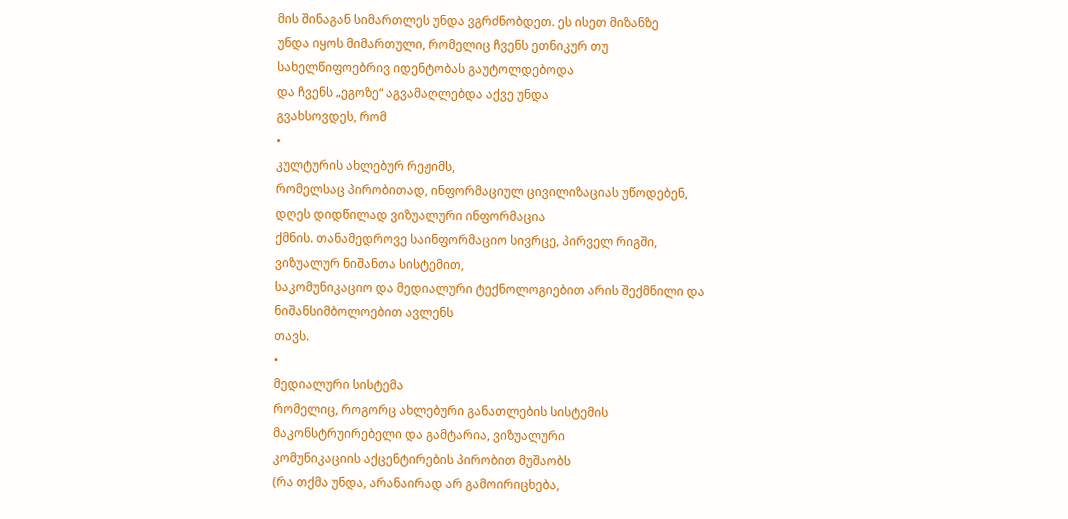მის შინაგან სიმართლეს უნდა ვგრძნობდეთ. ეს ისეთ მიზანზე
უნდა იყოს მიმართული, რომელიც ჩვენს ეთნიკურ თუ სახელწიფოებრივ იდენტობას გაუტოლდებოდა
და ჩვენს „ეგოზე“ აგვამაღლებდა აქვე უნდა
გვახსოვდეს, რომ
•
კულტურის ახლებურ რეჟიმს,
რომელსაც პირობითად, ინფორმაციულ ცივილიზაციას უწოდებენ, დღეს დიდწილად ვიზუალური ინფორმაცია
ქმნის. თანამედროვე საინფორმაციო სივრცე, პირველ რიგში, ვიზუალურ ნიშანთა სისტემით,
საკომუნიკაციო და მედიალური ტექნოლოგიებით არის შექმნილი და ნიშანსიმბოლოებით ავლენს
თავს.
•
მედიალური სისტემა
რომელიც, როგორც ახლებური განათლების სისტემის მაკონსტრუირებელი და გამტარია, ვიზუალური
კომუნიკაციის აქცენტირების პირობით მუშაობს
(რა თქმა უნდა, არანაირად არ გამოირიცხება,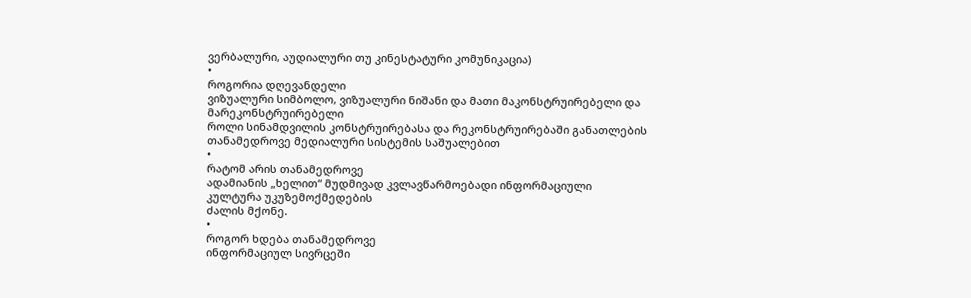ვერბალური, აუდიალური თუ კინესტატური კომუნიკაცია)
•
როგორია დღევანდელი
ვიზუალური სიმბოლო, ვიზუალური ნიშანი და მათი მაკონსტრუირებელი და მარეკონსტრუირებელი
როლი სინამდვილის კონსტრუირებასა და რეკონსტრუირებაში განათლების თანამედროვე მედიალური სისტემის საშუალებით
•
რატომ არის თანამედროვე
ადამიანის „ხელით“ მუდმივად კვლავწარმოებადი ინფორმაციული კულტურა უკუზემოქმედების
ძალის მქონე.
•
როგორ ხდება თანამედროვე
ინფორმაციულ სივრცეში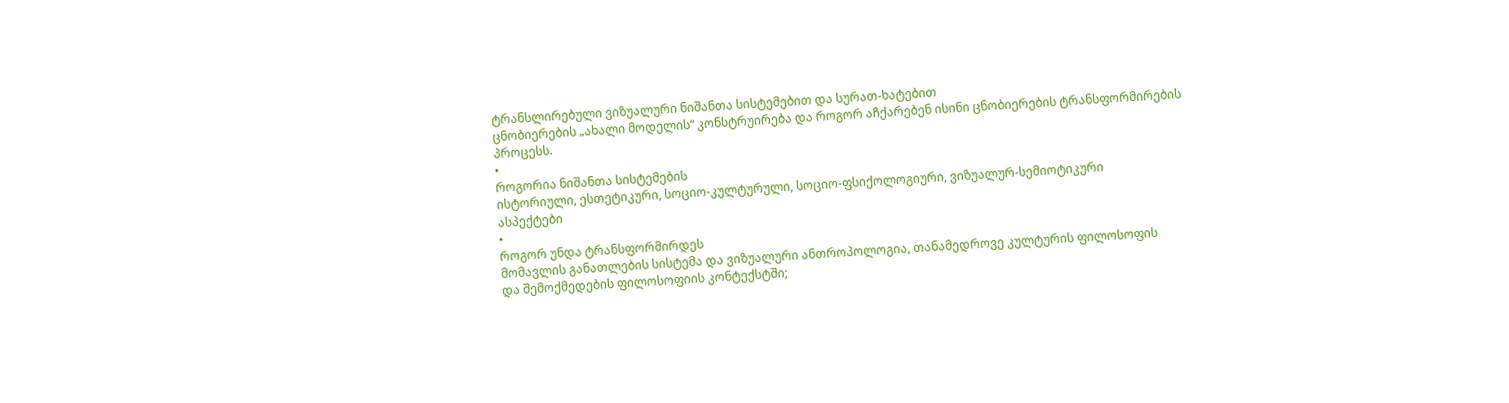ტრანსლირებული ვიზუალური ნიშანთა სისტემებით და სურათ-ხატებით
ცნობიერების „ახალი მოდელის“ კონსტრუირება და როგორ აჩქარებენ ისინი ცნობიერების ტრანსფორმირების
პროცესს.
•
როგორია ნიშანთა სისტემების
ისტორიული, ესთეტიკური, სოციო-კულტურული, სოციო-ფსიქოლოგიური, ვიზუალურ-სემიოტიკური
ასპექტები
•
როგორ უნდა ტრანსფორმირდეს
მომავლის განათლების სისტემა და ვიზუალური ანთროპოლოგია, თანამედროვე კულტურის ფილოსოფის
და შემოქმედების ფილოსოფიის კონტექსტში;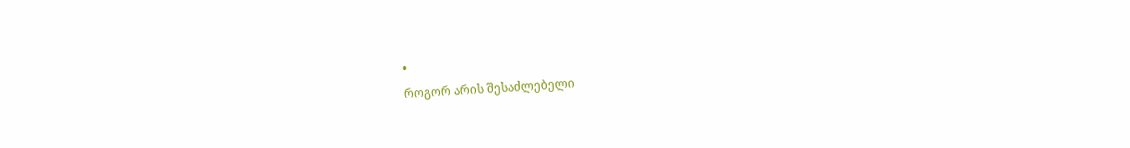•
როგორ არის შესაძლებელი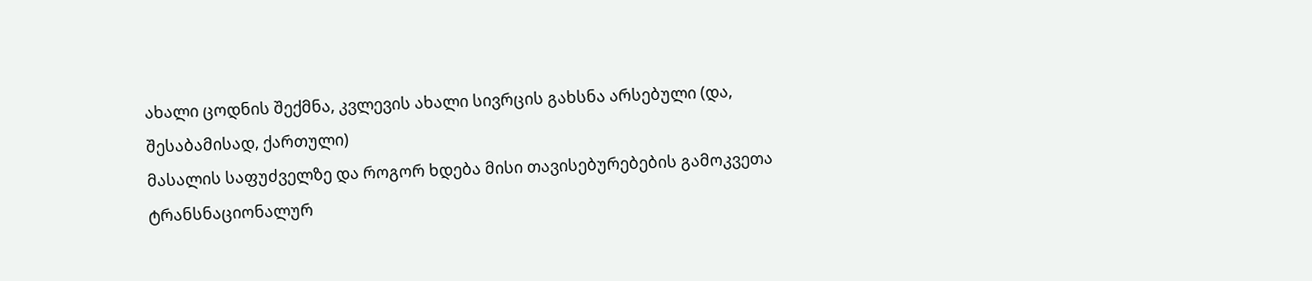ახალი ცოდნის შექმნა, კვლევის ახალი სივრცის გახსნა არსებული (და, შესაბამისად, ქართული)
მასალის საფუძველზე და როგორ ხდება მისი თავისებურებების გამოკვეთა ტრანსნაციონალურ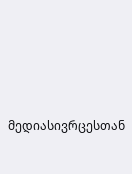მედიასივრცესთან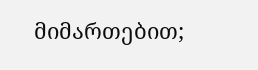მიმართებით;